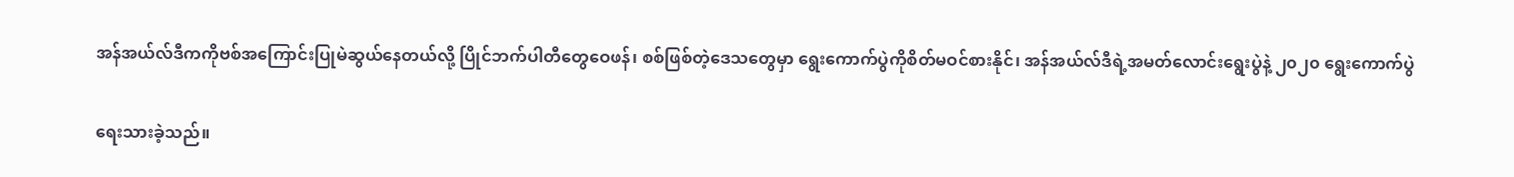အန်အယ်လ်ဒီကကိုဗစ်အကြောင်းပြုမဲဆွယ်နေတယ်လို့ ပြိုင်ဘက်ပါတီတွေဝေဖန်၊ စစ်ဖြစ်တဲ့ဒေသတွေမှာ ရွေးကောက်ပွဲကိုစိတ်မဝင်စားနိုင်၊ အန်အယ်လ်ဒီရဲ့အမတ်လောင်းရွေးပွဲနဲ့ ၂၀၂၀ ရွေးကောက်ပွဲ

ရေးသားခဲ့သည်။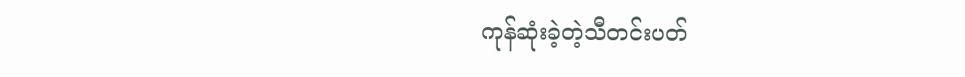ကုန်ဆုံးခဲ့တဲ့သီတင်းပတ်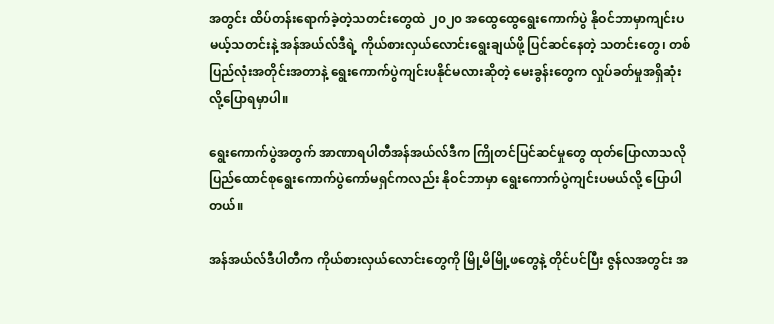အတွင်း ထိပ်တန်းရောက်ခဲ့တဲ့သတင်းတွေထဲ ၂၀၂၀ အထွေထွေရွေးကောက်ပွဲ နိုဝင်ဘာမှာကျင်းပမယ့်သတင်းနဲ့ အန်အယ်လ်ဒီရဲ့ ကိုယ်စားလှယ်လောင်းရွေးချယ်ဖို့ ပြင်ဆင်နေတဲ့ သတင်းတွေ၊ တစ်ပြည်လုံးအတိုင်းအတာနဲ့ ရွေးကောက်ပွဲကျင်းပနိုင်မလားဆိုတဲ့ မေးခွန်းတွေက လှုပ်ခတ်မှုအရှိဆုံးလို့ပြောရမှာပါ။

ရွေးကောက်ပွဲအတွက် အာဏာရပါတီအန်အယ်လ်ဒီက ကြိုတင်ပြင်ဆင်မှုတွေ ထုတ်ပြောလာသလို ပြည်ထောင်စုရွေးကောက်ပွဲကော်မရှင်ကလည်း နိုဝင်ဘာမှာ ရွေးကောက်ပွဲကျင်းပမယ်လို့ ပြောပါတယ်။

အန်အယ်လ်ဒီပါတီက ကိုယ်စားလှယ်လောင်းတွေကို မြို့မိမြို့ဖတွေနဲ့ တိုင်ပင်ပြီး ဇွန်လအတွင်း အ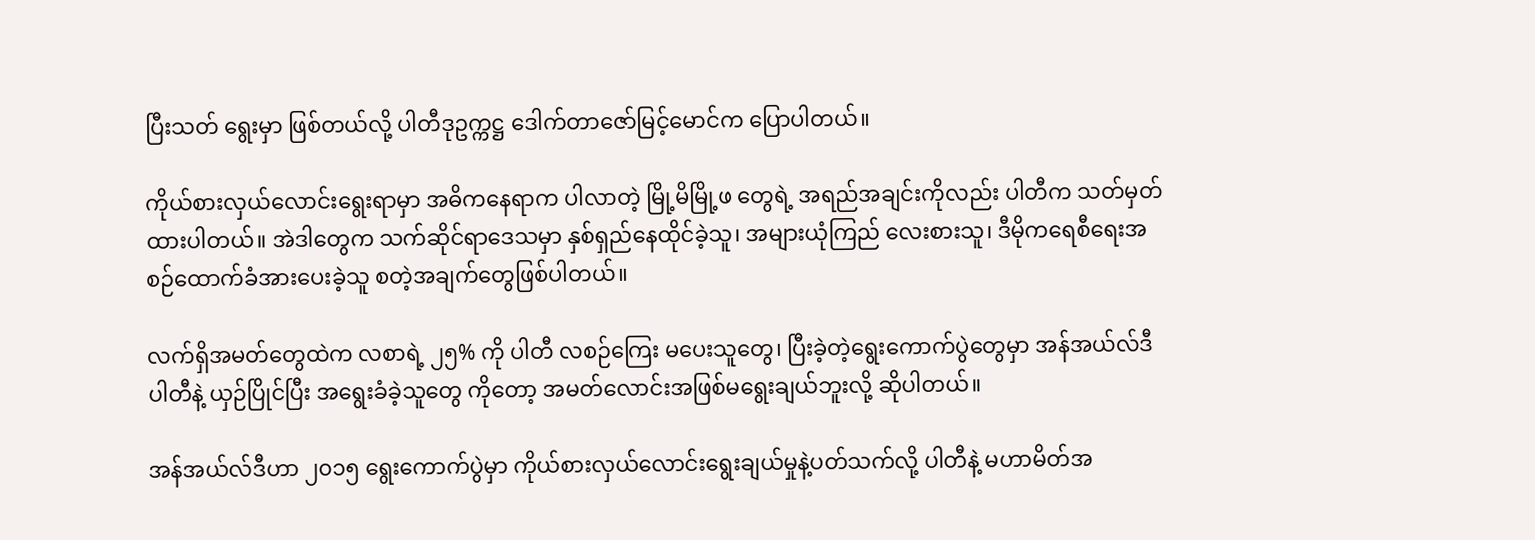ပြီးသတ် ရွေးမှာ ဖြစ်တယ်လို့ ပါတီဒုဥက္ကဋ္ဌ ဒေါက်တာဇော်မြင့်မောင်က ပြောပါတယ်။

ကိုယ်စားလှယ်လောင်းရွေးရာမှာ အဓိကနေရာက ပါလာတဲ့ မြို့မိမြို့ဖ တွေရဲ့ အရည်အချင်းကိုလည်း ပါတီက သတ်မှတ်ထားပါတယ်။ အဲဒါတွေက သက်ဆိုင်ရာဒေသမှာ နှစ်ရှည်နေထိုင်ခဲ့သူ၊ အများယုံကြည် လေးစားသူ၊ ဒီမိုကရေစီရေးအစဉ်ထောက်ခံအားပေးခဲ့သူ စတဲ့အချက်တွေဖြစ်ပါတယ်။

လက်ရှိအမတ်တွေထဲက လစာရဲ့ ၂၅% ကို ပါတီ လစဉ်ကြေး မပေးသူတွေ၊ ပြီးခဲ့တဲ့ရွေးကောက်ပွဲတွေမှာ အန်အယ်လ်ဒီပါတီနဲ့ ယှဉ်ပြိုင်ပြီး အရွေးခံခဲ့သူတွေ ကိုတော့ အမတ်လောင်းအဖြစ်မရွေးချယ်ဘူးလို့ ဆိုပါတယ်။

အန်အယ်လ်ဒီဟာ ၂၀၁၅ ရွေးကောက်ပွဲမှာ ကိုယ်စားလှယ်လောင်းရွေးချယ်မှုနဲ့ပတ်သက်လို့ ပါတီနဲ့ မဟာမိတ်အ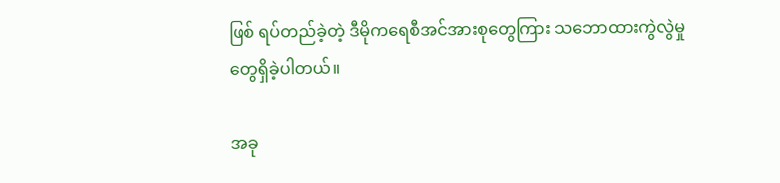ဖြစ် ရပ်တည်ခဲ့တဲ့ ဒီမိုကရေစီအင်အားစုတွေကြား သဘောထားကွဲလွဲမှုတွေရှိခဲ့ပါတယ်။

အခု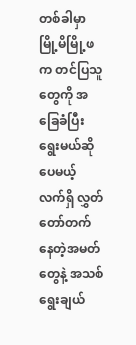တစ်ခါမှာ မြို့မိမြို့ဖက တင်ပြသူတွေကို အခြေခံပြီးရွေးမယ်ဆိုပေမယ့် လက်ရှိ လွှတ်တော်တက် နေတဲ့အမတ်တွေနဲ့ အသစ်ရွေးချယ်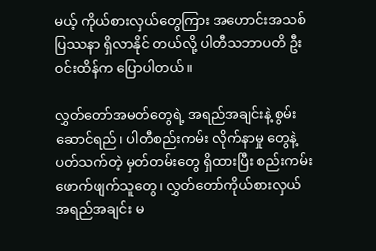မယ့် ကိုယ်စားလှယ်တွေကြား အဟောင်းအသစ် ပြဿနာ ရှိလာနိုင် တယ်လို့ ပါတီသဘာပတိ ဦးဝင်းထိန်က ပြောပါတယ်။

လွှတ်တော်အမတ်တွေရဲ့ အရည်အချင်းနဲ့ စွမ်းဆောင်ရည်၊ ပါတီစည်းကမ်း လိုက်နာမှု တွေနဲ့ပတ်သက်တဲ့ မှတ်တမ်းတွေ ရှိထားပြီး စည်းကမ်း ဖောက်ဖျက်သူတွေ၊ လွှတ်တော်ကိုယ်စားလှယ် အရည်အချင်း မ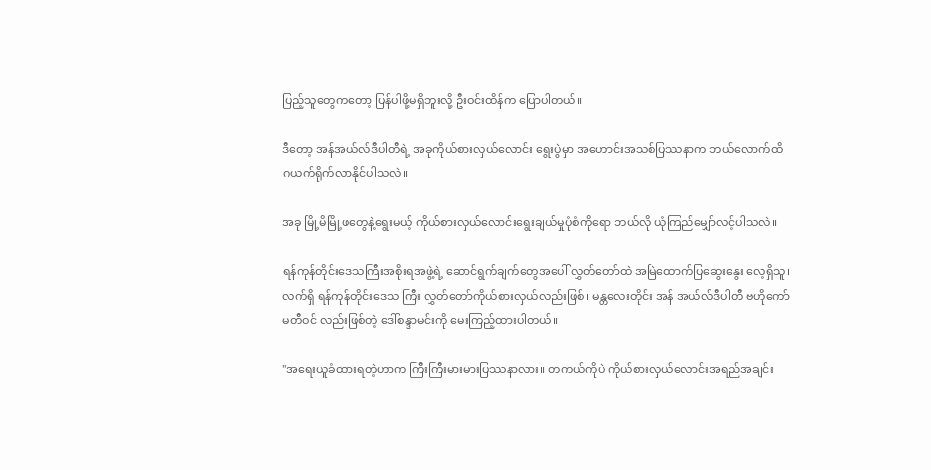ပြည့်သူတွေကတော့ ပြန်ပါဖို့မရှိဘူးလို့ ဦးဝင်းထိန်က ပြောပါတယ်။

ဒီတော့ အန်အယ်လ်ဒီပါတီရဲ့ အခုကိုယ်စားလှယ်လောင်း ရွေးပွဲမှာ အဟောင်းအသစ်ပြဿနာက ဘယ်လောက်ထိ ဂယက်ရိုက်လာနိုင်ပါသလဲ။

အခု မြို့မိမြို့ဖတွေနဲ့ရွေးမယ့် ကိုယ်စားလှယ်လောင်းရွေးချယ်မှုပုံစံကိုရော ဘယ်လို ယုံကြည်မျှော်လင့်ပါသလဲ။

ရန်ကုန်တိုင်းဒေသကြီးအစိုးရအဖွဲ့ရဲ့ ဆောင်ရွက်ချက်တွေအပေါ် လွှတ်တော်ထဲ အမြဲထောက်ပြဆွေးနွေး လေ့ရှိသူ၊ လက်ရှိ ရန်ကုန်တိုင်းဒေသ ကြီး လွှတ်တော်ကိုယ်စားလှယ်လည်းဖြစ်၊ မန္တလေးတိုင်း အန် အယ်လ်ဒီပါတီ ဗဟိုကော်မတီဝင် လည်းဖြစ်တဲ့ ဒေါ်စန္ဒာမင်းကို မေးကြည့်ထားပါတယ်။

"အရေးယူခံထားရတဲ့ဟာက ကြီးကြီးမားမားပြဿနာလား။ တကယ်ကိုပဲ ကိုယ်စားလှယ်လောင်းအရည်အချင်း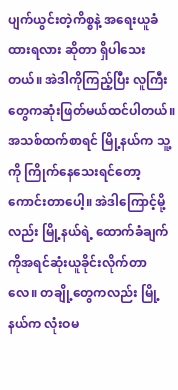ပျက်ယွင်းတဲ့ကိစ္စနဲ့ အရေးယူခံထားရလား ဆိုတာ ရှိပါသေးတယ်။ အဲဒါကိုကြည့်ပြီး လူကြီးတွေကဆုံးဖြတ်မယ်ထင်ပါတယ်။ အသစ်ထက်စာရင် မြို့နယ်က သူ့ကို ကြိုက်နေသေးရင်တော့ ကောင်းတာပေါ့။ အဲဒါကြောင့်မို့လည်း မြို့နယ်ရဲ့ ထောက်ခံချက်ကိုအရင်ဆုံးယူခိုင်းလိုက်တာလေ။ တချို့တွေကလည်း မြို့နယ်က လုံးဝမ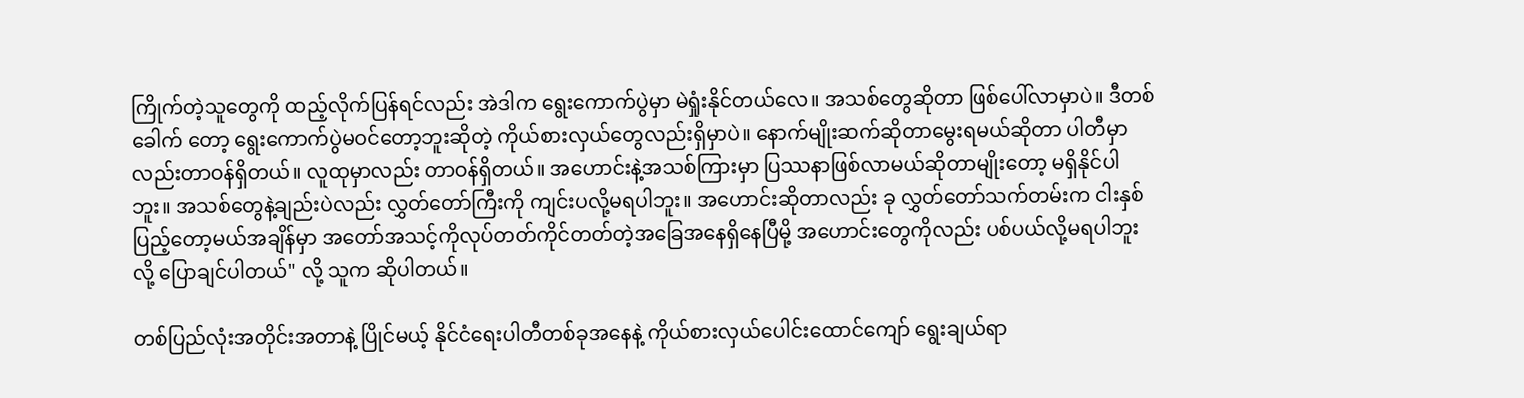ကြိုက်တဲ့သူတွေကို ထည့်လိုက်ပြန်ရင်လည်း အဲဒါက ရွေးကောက်ပွဲမှာ မဲရှုံးနိုင်တယ်လေ။ အသစ်တွေဆိုတာ ဖြစ်ပေါ်လာမှာပဲ။ ဒီတစ်ခေါက် တော့ ရွေးကောက်ပွဲမဝင်တော့ဘူးဆိုတဲ့ ကိုယ်စားလှယ်တွေလည်းရှိမှာပဲ။ နောက်မျိုးဆက်ဆိုတာမွေးရမယ်ဆိုတာ ပါတီမှာလည်းတာဝန်ရှိတယ်။ လူထုမှာလည်း တာဝန်ရှိတယ်။ အဟောင်းနဲ့အသစ်ကြားမှာ ပြဿနာဖြစ်လာမယ်ဆိုတာမျိုးတော့ မရှိနိုင်ပါဘူး။ အသစ်တွေနဲ့ချည်းပဲလည်း လွှတ်တော်ကြီးကို ကျင်းပလို့မရပါဘူး။ အဟောင်းဆိုတာလည်း ခု လွှတ်တော်သက်တမ်းက ငါးနှစ်ပြည့်တော့မယ်အချိန်မှာ အတော်အသင့်ကိုလုပ်တတ်ကိုင်တတ်တဲ့အခြေအနေရှိနေပြီမို့ အဟောင်းတွေကိုလည်း ပစ်ပယ်လို့မရပါဘူးလို့ ပြောချင်ပါတယ်" လို့ သူက ဆိုပါတယ်။

တစ်ပြည်လုံးအတိုင်းအတာနဲ့ ပြိုင်မယ့် နိုင်ငံရေးပါတီတစ်ခုအနေနဲ့ ကိုယ်စားလှယ်ပေါင်းထောင်ကျော် ရွေးချယ်ရာ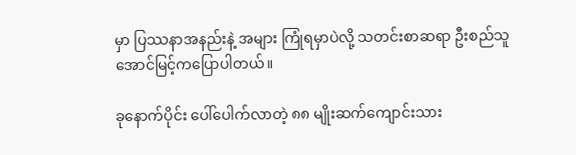မှာ ပြဿနာအနည်းနဲ့ အများ ကြုံရမှာပဲလို့ သတင်းစာဆရာ ဦးစည်သူအောင်မြင့်ကပြောပါတယ်။

ခုနောက်ပိုင်း ပေါ်ပေါက်လာတဲ့ ၈၈ မျိုးဆက်ကျောင်းသား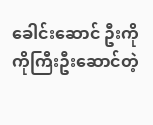ခေါင်းဆောင် ဦးကိုကိုကြီးဦးဆောင်တဲ့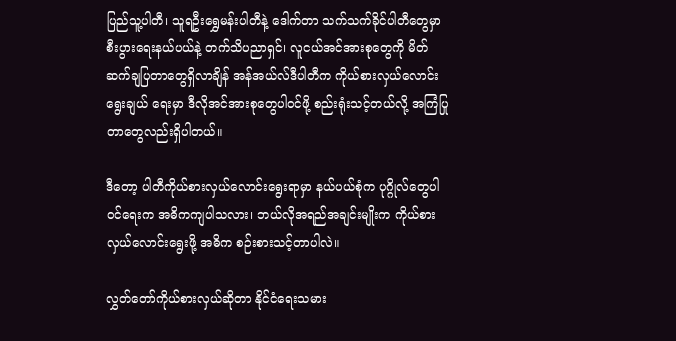ပြည်သူ့ပါတီ၊ သူရဦးရွှေမန်းပါတီနဲ့ ဒေါက်တာ သက်သက်ခိုင်ပါတီတွေမှာ စီးပွားရေးနယ်ပယ်နဲ့ တက်သိပညာရှင်၊ လူငယ်အင်အားစုတွေကို မိတ်ဆက်ချပြတာတွေရှိလာချိန် အန်အယ်လ်ဒီပါတီက ကိုယ်စားလှယ်လောင်း ရွေးချယ် ရေးမှာ ဒီလိုအင်အားစုတွေပါဝင်ဖို့ စည်းရုံးသင့်တယ်လို့ အကြံပြုတာတွေလည်းရှိပါတယ်။

ဒီတော့ ပါတီကိုယ်စားလှယ်လောင်းရွေးရာမှာ နယ်ပယ်စုံက ပုဂ္ဂိုလ်တွေပါဝင်ရေးက အဓိကကျပါသလား၊ ဘယ်လိုအရည်အချင်းမျိုးက ကိုယ်စားလှယ်လောင်းရွေးဖို့ အဓိက စဉ်းစားသင့်တာပါလဲ။

လွှတ်တော်ကိုယ်စားလှယ်ဆိုတာ နိုင်ငံရေးသမား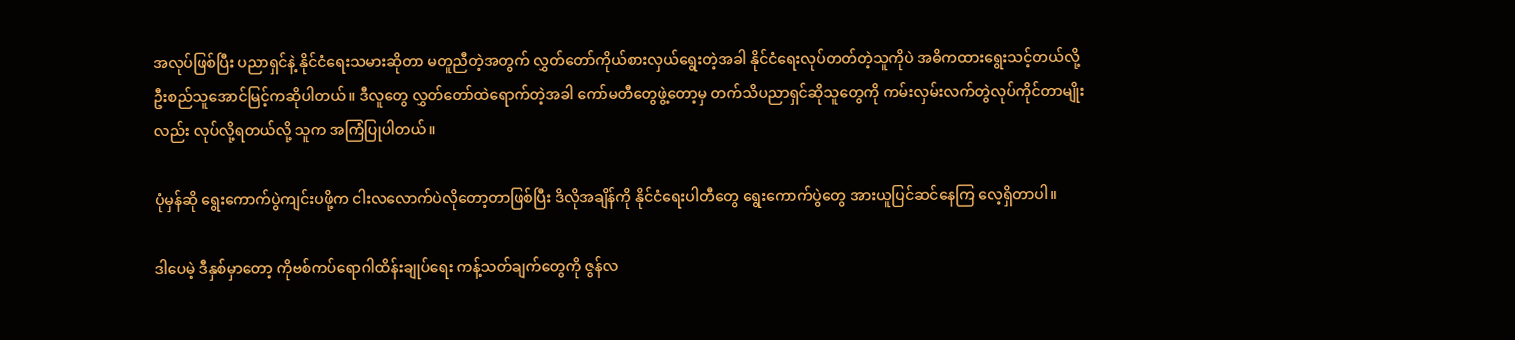အလုပ်ဖြစ်ပြီး ပညာရှင်နဲ့ နိုင်ငံရေးသမားဆိုတာ မတူညီတဲ့အတွက် လွှတ်တော်ကိုယ်စားလှယ်ရွေးတဲ့အခါ နိုင်ငံရေးလုပ်တတ်တဲ့သူကိုပဲ အဓိကထားရွေးသင့်တယ်လို့ ဦးစည်သူအောင်မြင့်ကဆိုပါတယ်။ ဒီလူတွေ လွှတ်တော်ထဲရောက်တဲ့အခါ ကော်မတီတွေဖွဲ့တော့မှ တက်သိပညာရှင်ဆိုသူတွေကို ကမ်းလှမ်းလက်တွဲလုပ်ကိုင်တာမျိုးလည်း လုပ်လို့ရတယ်လို့ သူက အကြံပြုပါတယ်။

ပုံမှန်ဆို ရွေးကောက်ပွဲကျင်းပဖို့က ငါးလလောက်ပဲလိုတော့တာဖြစ်ပြီး ဒိလိုအချိန်ကို နိုင်ငံရေးပါတီတွေ ရွေးကောက်ပွဲတွေ အားယူပြင်ဆင်နေကြ လေ့ရှိတာပါ။

ဒါပေမဲ့ ဒီနှစ်မှာတော့ ကိုဗစ်ကပ်ရောဂါထိန်းချုပ်ရေး ကန့်သတ်ချက်တွေကို ဇွန်လ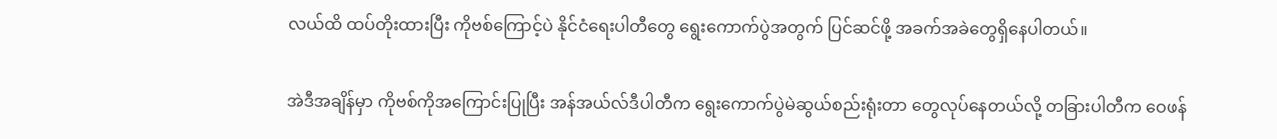လယ်ထိ ထပ်တိုးထားပြီး ကိုဗစ်ကြောင့်ပဲ နိုင်ငံရေးပါတီတွေ ရွေးကောက်ပွဲအတွက် ပြင်ဆင်ဖို့ အခက်အခဲတွေရှိနေပါတယ်။

အဲဒီအချိန်မှာ ကိုဗစ်ကိုအကြောင်းပြုပြီး အန်အယ်လ်ဒီပါတီက ရွေးကောက်ပွဲမဲဆွယ်စည်းရုံးတာ တွေလုပ်နေတယ်လို့ တခြားပါတီက ဝေဖန်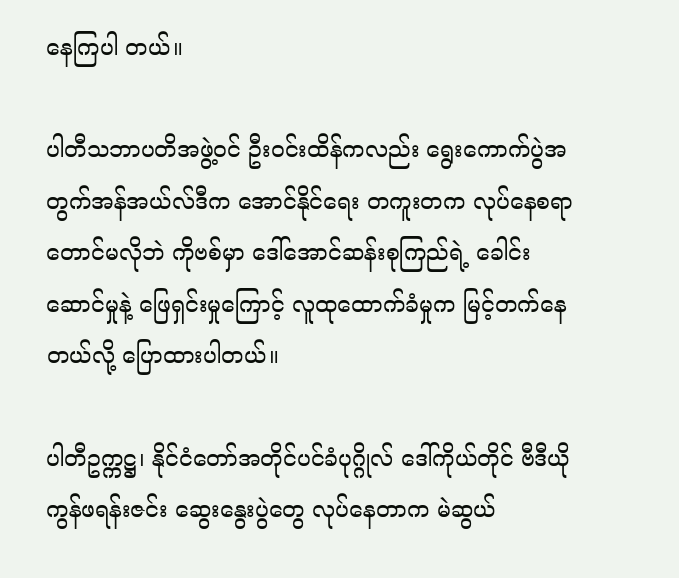နေကြပါ တယ်။

ပါတီသဘာပတိအဖွဲ့ဝင် ဦးဝင်းထိန်ကလည်း ရွေးကောက်ပွဲအတွက်အန်အယ်လ်ဒီက အောင်နိုင်ရေး တကူးတက လုပ်နေစရာတောင်မလိုဘဲ ကိုဗစ်မှာ ဒေါ်အောင်ဆန်းစုကြည်ရဲ့ ခေါင်းဆောင်မှုနဲ့ ဖြေရှင်းမှုကြောင့် လူထုထောက်ခံမှုက မြင့်တက်နေတယ်လို့ ပြောထားပါတယ်။

ပါတီဥက္ကဋ္ဌ၊ နိုင်ငံတော်အတိုင်ပင်ခံပုဂ္ဂိုလ် ဒေါ်ကိုယ်တိုင် ဗီဒီယိုကွန်ဖရန်းဇင်း ဆွေးနွေးပွဲတွေ လုပ်နေတာက မဲဆွယ်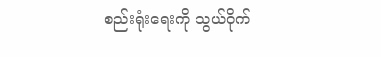စည်းရုံးရေးကို သွယ်ဝိုက်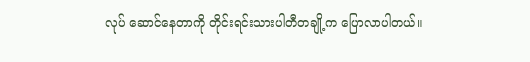လုပ် ဆောင်နေတာကို တိုင်းရင်းသားပါတီတချို့က ပြောလာပါတယ်။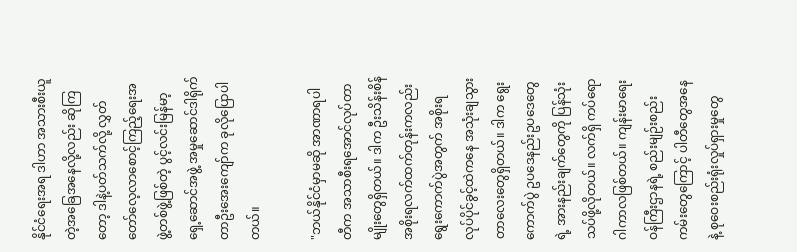နိုင်ငံရေးအရ ဒါဟာ အသားစီးယူတဲ့အခြေအနေလို့လည်း ဆိုကြတော့ ဒါနဲ့ပတ်သက်လို့ လွှတ်တော်လေ့လာစောင့်ကြည့်ရေးအဖွဲ့တစ်ဖွဲ့ဖြစ်တဲ့ ပွင့်လင်းမြန်မာ့ရှေ့ဆောင်အဖွဲ့ အမှုဆောင်ဒါရိုက်တာဦးအေးကျော်က ခုလိုပြောပါတယ်။

"ဘယ်နိုင်ငံမှာမဆို အာဏာရပါတီက အသာစီးရအောင်လုပ်တာမျိုးတွေရှိတယ်။ ဒါက ဦးသိန်းစိန်အစိုးရလက်ထက်တုန်းကလည်း ရွေးကောက်ပွဲအတွက် အစိုးရလုပ်ပိုင်ခွင့်ထဲကနေ အသုံးချသွားတာလေးတွေရှိတယ်။ ဒါက ရွေးကောက်ပွဲ ဥပဒေနည်းဥပဒေတွေရဲ့ အားနည်းချက်တွေကို ပြန်သုံးသပ်ဖို့လိုတယ်။ လက်ရှိ ကပ်ရောဂါကာလဖြစ်တယ်။ ကျန်းမာရေးဝန်ကြီးဌာနရဲ့ စည်းမျဉ်းစည်းကမ်းတွေကြောင့် ပါတီတွေအနေနဲ့ စုဝေးစည်းရုံးလှုပ်ရှားမှုတွေ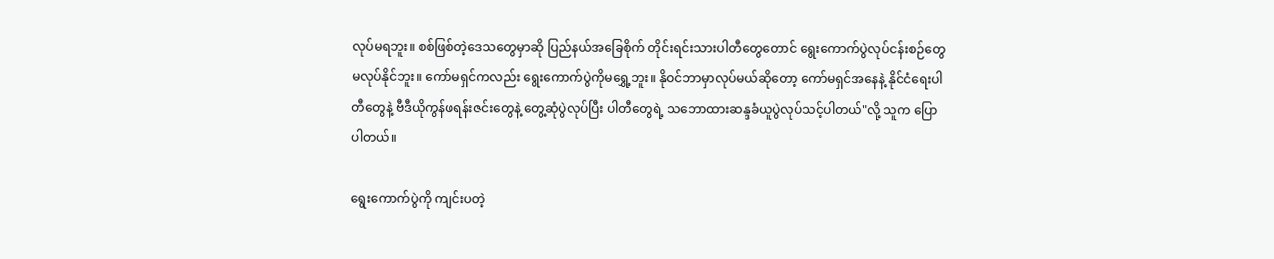လုပ်မရဘူး။ စစ်ဖြစ်တဲ့ဒေသတွေမှာဆို ပြည်နယ်အခြေစိုက် တိုင်းရင်းသားပါတီတွေတောင် ရွေးကောက်ပွဲလုပ်ငန်းစဉ်တွေမလုပ်နိုင်ဘူး။ ကော်မရှင်ကလည်း ရွေးကောက်ပွဲကိုမရွှေ့ဘူး။ နိုဝင်ဘာမှာလုပ်မယ်ဆိုတော့ ကော်မရှင်အနေနဲ့ နိုင်ငံရေးပါတီတွေနဲ့ ဗီဒီယိုကွန်ဖရန်းဇင်းတွေနဲ့ တွေ့ဆုံပွဲလုပ်ပြီး ပါတီတွေရဲ့ သဘောထားဆန္ဒခံယူပွဲလုပ်သင့်ပါတယ်"လို့ သူက ပြောပါတယ်။

ရွေးကောက်ပွဲကို ကျင်းပတဲ့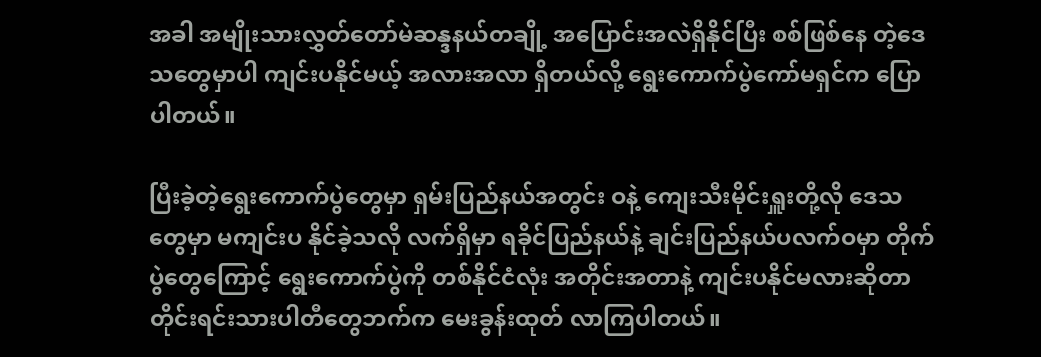အခါ အမျိုးသားလွှတ်တော်မဲဆန္ဒနယ်တချို့ အပြောင်းအလဲရှိနိုင်ပြီး စစ်ဖြစ်နေ တဲ့ဒေသတွေမှာပါ ကျင်းပနိုင်မယ့် အလားအလာ ရှိတယ်လို့ ရွေးကောက်ပွဲကော်မရှင်က ပြောပါတယ်။

ပြီးခဲ့တဲ့ရွေးကောက်ပွဲတွေမှာ ရှမ်းပြည်နယ်အတွင်း ဝနဲ့ ကျေးသီးမိုင်းရှူးတို့လို ဒေသတွေမှာ မကျင်းပ နိုင်ခဲ့သလို လက်ရှိမှာ ရခိုင်ပြည်နယ်နဲ့ ချင်းပြည်နယ်ပလက်ဝမှာ တိုက်ပွဲတွေကြောင့် ရွေးကောက်ပွဲကို တစ်နိုင်ငံလုံး အတိုင်းအတာနဲ့ ကျင်းပနိုင်မလားဆိုတာ တိုင်းရင်းသားပါတီတွေဘက်က မေးခွန်းထုတ် လာကြပါတယ်။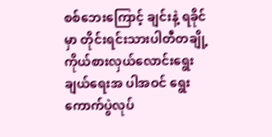စစ်ဘေးကြောင့် ချင်းနဲ့ ရခိုင်မှာ တိုင်းရင်းသားပါတီတချို့ ကိုယ်စားလှယ်လောင်းရွေးချယ်ရေးအ ပါအဝင် ရွေးကောက်ပွဲလုပ်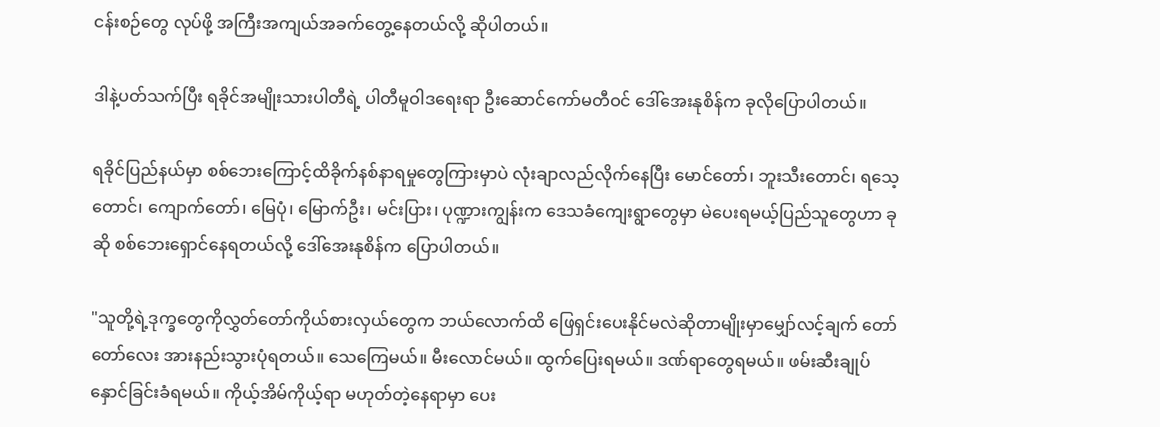ငန်းစဉ်တွေ လုပ်ဖို့ အကြီးအကျယ်အခက်တွေ့နေတယ်လို့ ဆိုပါတယ်။

ဒါနဲ့ပတ်သက်ပြီး ရခိုင်အမျိုးသားပါတီရဲ့ ပါတီမူဝါဒရေးရာ ဦးဆောင်ကော်မတီဝင် ဒေါ်အေးနုစိန်က ခုလိုပြောပါတယ်။

ရခိုင်ပြည်နယ်မှာ စစ်ဘေးကြောင့်ထိခိုက်နစ်နာရမှုတွေကြားမှာပဲ လုံးချာလည်လိုက်နေပြီး မောင်တော်၊ ဘူးသီးတောင်၊ ရသေ့တောင်၊ ကျောက်တော်၊ မြေပုံ၊ မြောက်ဦး၊ မင်းပြား၊ ပုဏ္ဍားကျွန်းက ဒေသခံကျေးရွာတွေမှာ မဲပေးရမယ့်ပြည်သူတွေဟာ ခုဆို စစ်ဘေးရှောင်နေရတယ်လို့ ဒေါ်အေးနုစိန်က ပြောပါတယ်။

"သူတို့ရဲ့ဒုက္ခတွေကိုလွှတ်တော်ကိုယ်စားလှယ်တွေက ဘယ်လောက်ထိ ဖြေရှင်းပေးနိုင်မလဲဆိုတာမျိုးမှာမျှော်လင့်ချက် တော်တော်လေး အားနည်းသွားပုံရတယ်။ သေကြေမယ်။ မီးလောင်မယ်။ ထွက်ပြေးရမယ်။ ဒဏ်ရာတွေရမယ်။ ဖမ်းဆီးချုပ်နှောင်ခြင်းခံရမယ်။ ကိုယ့်အိမ်ကိုယ့်ရာ မဟုတ်တဲ့နေရာမှာ ပေး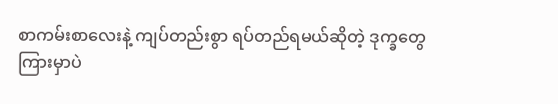စာကမ်းစာလေးနဲ့ ကျပ်တည်းစွာ ရပ်တည်ရမယ်ဆိုတဲ့ ဒုက္ခတွေကြားမှာပဲ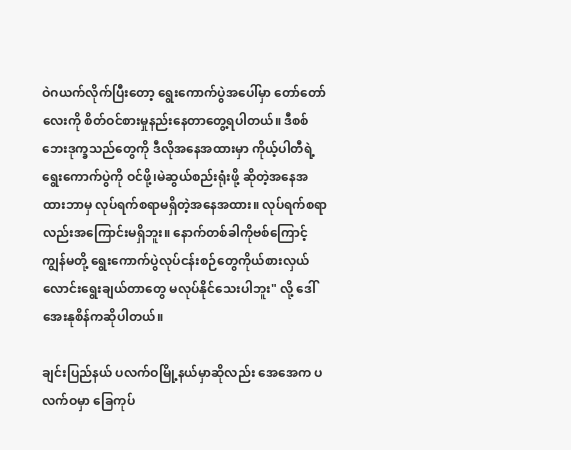ဝဲဂယက်လိုက်ပြီးတော့ ရွေးကောက်ပွဲအပေါ်မှာ တော်တော်လေးကို စိတ်ဝင်စားမှုနည်းနေတာတွေ့ရပါတယ်။ ဒီစစ်ဘေးဒုက္ခသည်တွေကို ဒီလိုအနေအထားမှာ ကိုယ့်ပါတီရဲ့ ရွေးကောက်ပွဲကို ဝင်ဖို့၊မဲဆွယ်စည်းရုံးဖို့ ဆိုတဲ့အနေအထားဘာမှ လုပ်ရက်စရာမရှိတဲ့အနေအထား။ လုပ်ရက်စရာလည်းအကြောင်းမရှိဘူး။ နောက်တစ်ခါကိုဗစ်ကြောင့် ကျွန်မတို့ ရွေးကောက်ပွဲလုပ်ငန်းစဉ်တွေကိုယ်စားလှယ်လောင်းရွေးချယ်တာတွေ မလုပ်နိုင်သေးပါဘူး" လို့ ဒေါ်အေးနုစိန်ကဆိုပါတယ်။

ချင်းပြည်နယ် ပလက်ဝမြို့နယ်မှာဆိုလည်း အေအေက ပလက်ဝမှာ ခြေကုပ်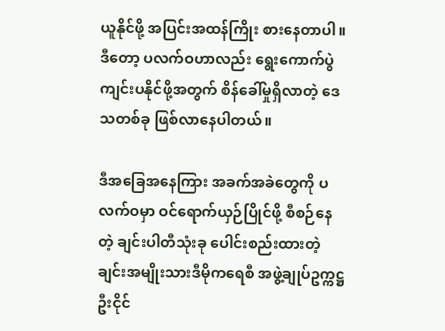ယူနိုင်ဖို့ အပြင်းအထန်ကြိုး စားနေတာပါ။ ဒီတော့ ပလက်ဝဟာလည်း ရွေးကောက်ပွဲ ကျင်းပနိုင်ဖို့အတွက် စိန်ခေါ်မှုရှိလာတဲ့ ဒေသတစ်ခု ဖြစ်လာနေပါတယ်။

ဒီအခြေအနေကြား အခက်အခဲတွေကို ပလက်ဝမှာ ဝင်ရောက်ယှဉ်ပြိုင်ဖို့ စီစဉ်နေတဲ့ ချင်းပါတီသုံးခု ပေါင်းစည်းထားတဲ့ ချင်းအမျိုးသားဒီမိုကရေစီ အဖွဲ့ချုပ်ဥက္ကဋ္ဌ ဦးငိုင်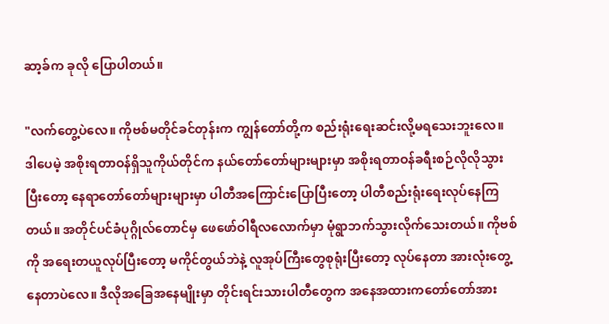ဆာ့ခ်က ခုလို ပြောပါတယ်။

"လက်တွေ့ပဲလေ။ ကိုဗစ်မတိုင်ခင်တုန်းက ကျွန်တော်တို့က စည်းရုံးရေးဆင်းလို့မရသေးဘူးလေ။ ဒါပေမဲ့ အစိုးရတာဝန်ရှိသူကိုယ်တိုင်က နယ်တော်တော်များများမှာ အစိုးရတာဝန်ခရီးစဉ်လိုလိုသွားပြီးတော့ နေရာတော်တော်များများမှာ ပါတီအကြောင်းပြောပြီးတော့ ပါတီစည်းရုံးရေးလုပ်နေကြတယ်။ အတိုင်ပင်ခံပုဂ္ဂိုလ်တောင်မှ ဖေဖော်ဝါရီလလောက်မှာ မုံရွာဘက်သွားလိုက်သေးတယ်။ ကိုဗစ်ကို အရေးတယူလုပ်ပြီးတော့ မကိုင်တွယ်ဘဲနဲ့ လူအုပ်ကြီးတွေစုရုံးပြီးတော့ လုပ်နေတာ အားလုံးတွေ့နေတာပဲလေ။ ဒီလိုအခြေအနေမျိုးမှာ တိုင်းရင်းသားပါတီတွေက အနေအထားကတော်တော်အား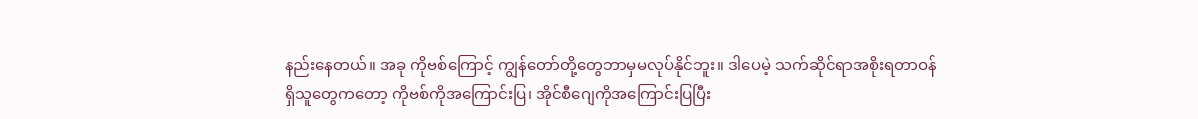နည်းနေတယ်။ အခု ကိုဗစ်ကြောင့် ကျွန်တော်တို့တွေဘာမှမလုပ်နိုင်ဘူး။ ဒါပေမဲ့ သက်ဆိုင်ရာအစိုးရတာဝန်ရှိသူတွေကတော့ ကိုဗစ်ကိုအကြောင်းပြ၊ အိုင်စီဂျေကိုအကြောင်းပြပြီး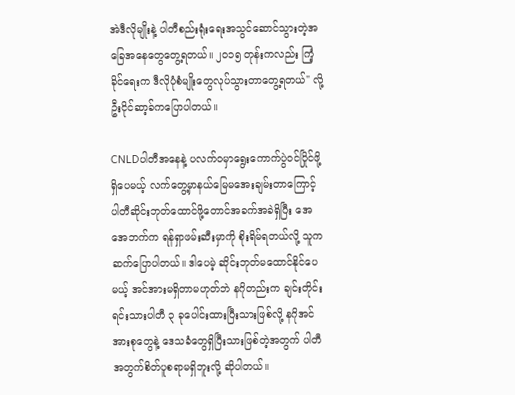အဲဒီလိုမျိုးနဲ့ ပါတီစည်းရုံးရေးအသွင်ဆောင်သွားတဲ့အခြေအနေတွေတွေ့ရတယ်။ ၂၀၁၅ တုန်းကလည်း ကြံ့ခိုင်ရေးက ဒီလိုပုံစံမျိုးတွေလုပ်သွားတာတွေ့ရတယ်" လို့ ဦးငိုင်ဆာ့ခ်ကပြောပါတယ်။

CNLDပါတီအနေနဲ့ ပလက်ဝမှာရွေးကောက်ပွဲဝင်ပြိုင်ဖို့ရှိပေမယ့် လက်တွေ့မှာနယ်မြေမအေးချမ်းတာကြောင့် ပါတီဆိုင်းဘုတ်ထောင်ဖို့တောင်အခက်အခဲရှိပြီး အေအေဘက်က ရန်ရှာဖမ်းဆီးမှာကို စိုးရိမ်ရတယ်လို့ သူက ဆက်ပြောပါတယ်။ ဒါပေမဲ့ ဆိုင်းဘုတ်မထောင်နိုင်ပေမယ့် အင်အားမရှိတာမဟုတ်ဘဲ နဂိုတည်းက ချင်းတိုင်းရင်းသားပါတီ ၃ ခုပေါင်းထားပြီးသားဖြစ်လို့ နဂိုအင်အားစုတွေနဲ့ ဒေသခံတွေရှိပြီးသားဖြစ်တဲ့အတွက် ပါတီအတွက်စိတ်ပူစရာမရှိဘူးလို့ ဆိုပါတယ်။